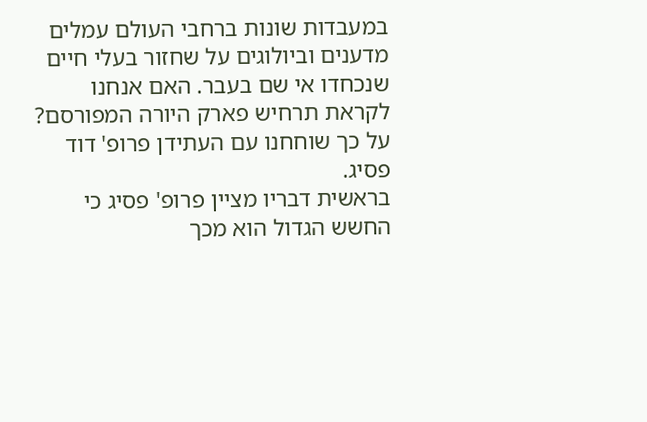במעבדות שונות ברחבי העולם עמלים מדענים וביולוגים על שחזור בעלי חיים שנכחדו אי שם בעבר. האם אנחנו לקראת תרחיש פארק היורה המפורסם? על כך שוחחנו עם העתידן פרופ' דוד פסיג.
בראשית דבריו מציין פרופ' פסיג כי החשש הגדול הוא מכך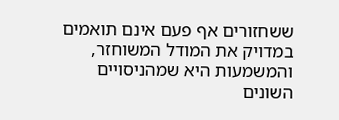ששחזורים אף פעם אינם תואמים במדויק את המודל המשוחזר, והמשמעות היא שמהניסויים השונים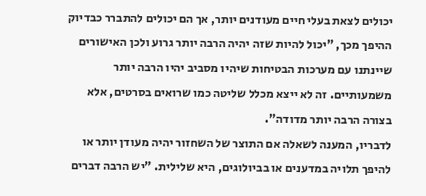יכולים לצאת בעלי חיים מעודנים יותר, אך הם יכולים להתברר כבדיוק ההיפך מכך, "יכול להיות שזה יהיה הרבה יותר גרוע ולכן האישורים שיינתנו עם מערכות הבטיחות שיהיו מסביב יהיו הרבה יותר משמעותיים. זה לא ייצא מכלל שליטה כמו שרואים בסרטים, אלא בצורה הרבה יותר מדודה".
לדבריו, המענה לשאלה אם התוצר של השחזור יהיה מעודן יותר או להיפך תלויה במדענים או בביולוגים, היא שלילית. "יש הרבה דברים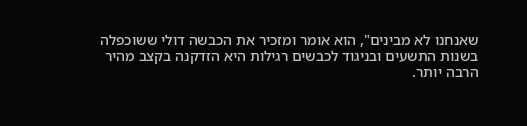שאנחנו לא מבינים", הוא אומר ומזכיר את הכבשה דולי ששוכפלה בשנות התשעים ובניגוד לכבשים רגילות היא הזדקנה בקצב מהיר הרבה יותר.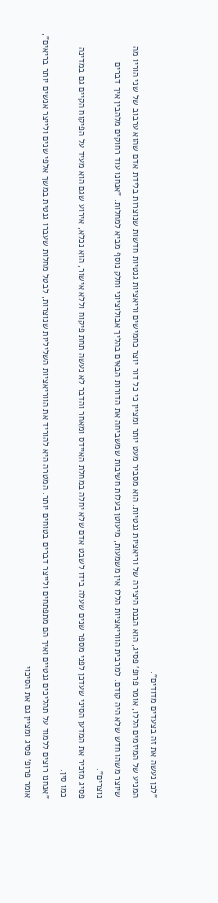"לכן נעשה את זה בצעדים מדודים".
המניע של המיזמים הללו, אומר פרופ' פסיג, הוא הבנת היצירה של וריאציות גנטיות. הוא מסביר מעט יותר ומציין כי כל דור יוצר כחמישים וריאציות גנטיות חדשות שנוצרות בלידת אדם שהוא ערבוב של שני הוריו מה שיוצר משהו חדש שלא היה קודם. למרבית הווריאציות הללו אין משמעות, מיעוטן בעלות חשיבות שמשביחה את הדורות הבאים בהליך אבולוציוני וחלק נוסף מביא למחלות. "אנחנו עוד רחוקים מלהבין איך דברים נוצרים".
פסיג מזכיר את המדען הסיני שעדכן לפני מספר שנים שעלה בידו לשבט אדם שלא יחלה במחלת האיידס ומאחר והדבר לא נעשה תחת פיקוח וללא אישור, הוא נכלא, אירוע שגם הוא מעיד על הפיקוח הקיים גם במדינה כמו סין.
"אנחנו רוצים ללמוד על תהליכים גנטיים ואיך הם מתפתחים ולייצר דברים בטוחים יותר. המטרה היא להוריד את הווריאציות השליליות שנוצרות, לבטל מחלות שעברו גנטית במשך אלפי שנים ולייצר אנשים יותר בריאים", אומר פרופ' פסיג ומציין גם את הסיכוי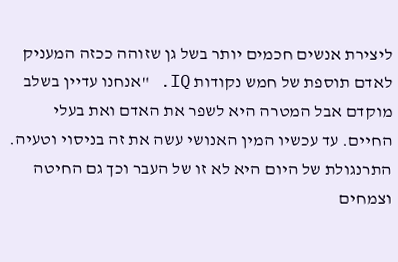ליצירת אנשים חכמים יותר בשל גן שזוהה ככזה המעניק לאדם תוספת של חמש נקודות IQ. "אנחנו עדיין בשלב מוקדם אבל המטרה היא לשפר את האדם ואת בעלי החיים. עד עכשיו המין האנושי עשה את זה בניסוי וטעיה. התרנגולת של היום היא לא זו של העבר וכך גם החיטה וצמחים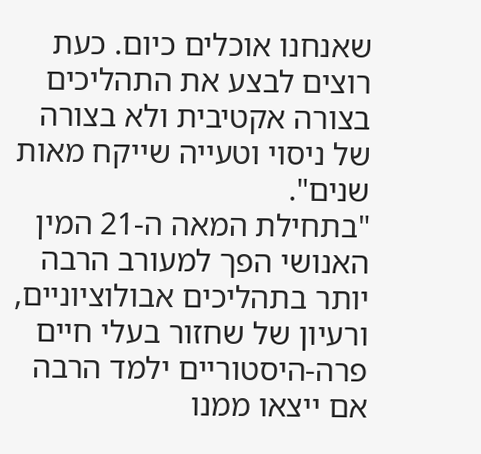שאנחנו אוכלים כיום. כעת רוצים לבצע את התהליכים בצורה אקטיבית ולא בצורה של ניסוי וטעייה שייקח מאות שנים".
"בתחילת המאה ה-21 המין האנושי הפך למעורב הרבה יותר בתהליכים אבולוציוניים, ורעיון של שחזור בעלי חיים פרה-היסטוריים ילמד הרבה אם ייצאו ממנו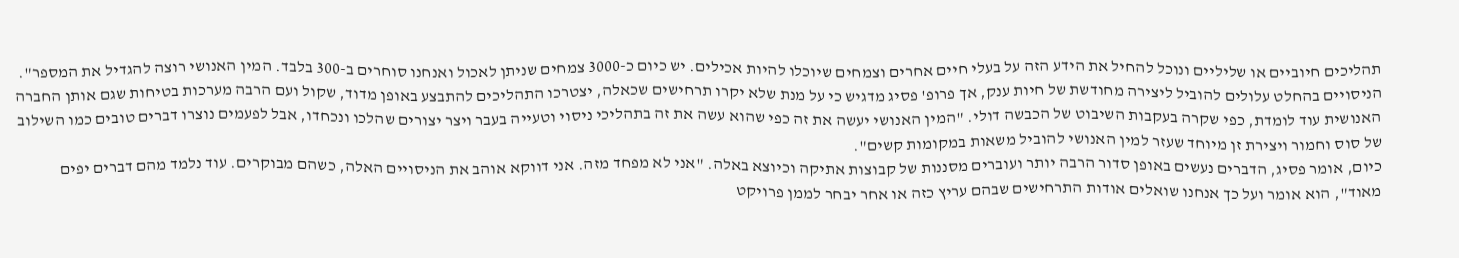תהליכים חיוביים או שליליים ונוכל להחיל את הידע הזה על בעלי חיים אחרים וצמחים שיוכלו להיות אכילים. יש כיום כ-3000 צמחים שניתן לאכול ואנחנו סוחרים ב-300 בלבד. המין האנושי רוצה להגדיל את המספר".
הניסויים בהחלט עלולים להוביל ליצירה מחודשת של חיות ענק, אך פרופ' פסיג מדגיש כי על מנת שלא יקרו תרחישים שכאלה, יצטרכו התהליכים להתבצע באופן מדוד, שקול ועם הרבה מערכות בטיחות שגם אותן החברה האנושית עוד לומדת, כפי שקרה בעקבות השיבוט של הכבשה דולי. "המין האנושי יעשה את זה כפי שהוא עשה את זה בתהליכי ניסוי וטעייה בעבר ויצר יצורים שהלכו ונכחדו, אבל לפעמים נוצרו דברים טובים כמו השילוב של סוס וחמור ויצירת זן מיוחד שעזר למין האנושי להוביל משאות במקומות קשים".
כיום, אומר פסיג, הדברים נעשים באופן סדור הרבה יותר ועוברים מסננות של קבוצות אתיקה וכיוצא באלה. "אני לא מפחד מזה. אני דווקא אוהב את הניסויים האלה, כשהם מבוקרים. עוד נלמד מהם דברים יפים מאוד", הוא אומר ועל כך אנחנו שואלים אודות התרחישים שבהם עריץ כזה או אחר יבחר לממן פרויקט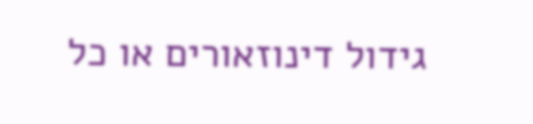גידול דינוזאורים או כל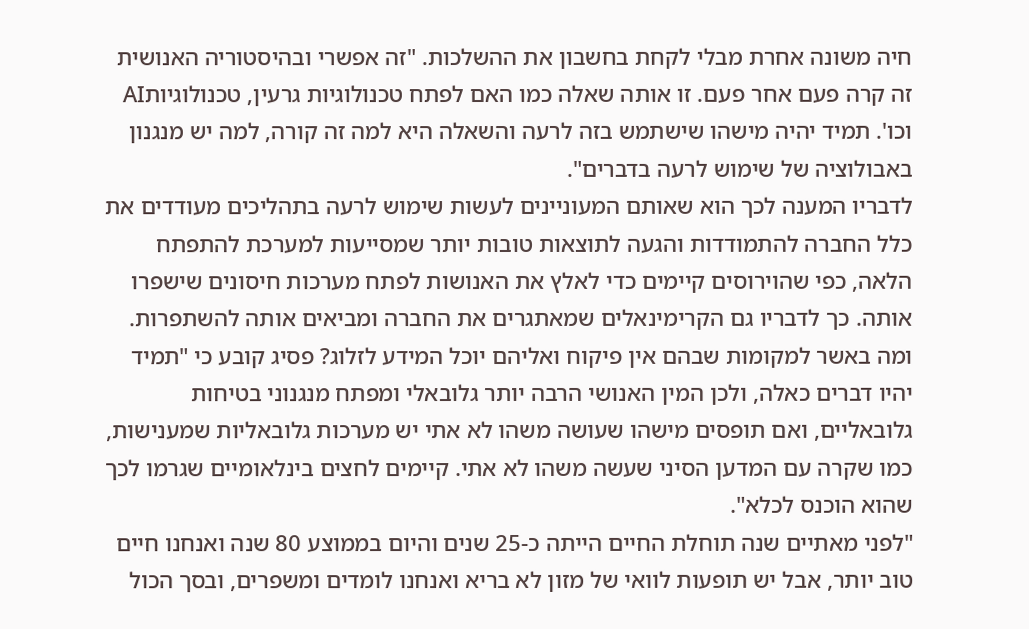חיה משונה אחרת מבלי לקחת בחשבון את ההשלכות. "זה אפשרי ובהיסטוריה האנושית זה קרה פעם אחר פעם. זו אותה שאלה כמו האם לפתח טכנולוגיות גרעין, טכנולוגיותAI וכו'. תמיד יהיה מישהו שישתמש בזה לרעה והשאלה היא למה זה קורה, למה יש מנגנון באבולוציה של שימוש לרעה בדברים".
לדבריו המענה לכך הוא שאותם המעוניינים לעשות שימוש לרעה בתהליכים מעודדים את כלל החברה להתמודדות והגעה לתוצאות טובות יותר שמסייעות למערכת להתפתח הלאה, כפי שהוירוסים קיימים כדי לאלץ את האנושות לפתח מערכות חיסונים שישפרו אותה. כך לדבריו גם הקרימינאלים שמאתגרים את החברה ומביאים אותה להשתפרות.
ומה באשר למקומות שבהם אין פיקוח ואליהם יוכל המידע לזלוג? פסיג קובע כי "תמיד יהיו דברים כאלה, ולכן המין האנושי הרבה יותר גלובאלי ומפתח מנגנוני בטיחות גלובאליים, ואם תופסים מישהו שעושה משהו לא אתי יש מערכות גלובאליות שמענישות, כמו שקרה עם המדען הסיני שעשה משהו לא אתי. קיימים לחצים בינלאומיים שגרמו לכך שהוא הוכנס לכלא".
"לפני מאתיים שנה תוחלת החיים הייתה כ-25 שנים והיום בממוצע 80 שנה ואנחנו חיים טוב יותר, אבל יש תופעות לוואי של מזון לא בריא ואנחנו לומדים ומשפרים, ובסך הכול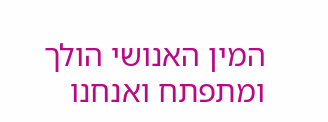המין האנושי הולך ומתפתח ואנחנו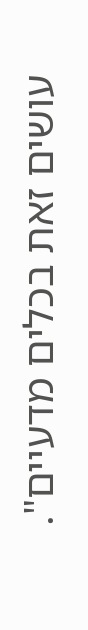עושים זאת בכלים מדעיים".